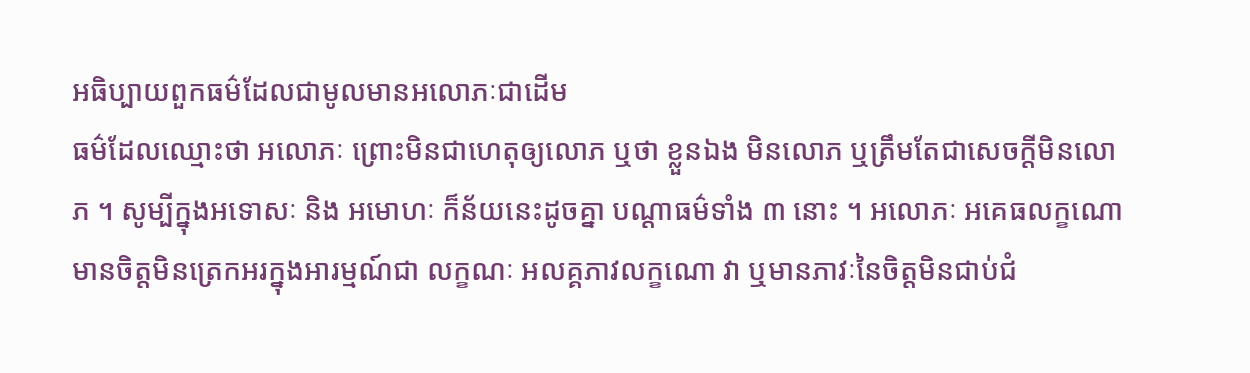អធិប្បាយពួកធម៌ដែលជាមូលមានអលោភៈជាដើម
ធម៌ដែលឈ្មោះថា អលោភៈ ព្រោះមិនជាហេតុឲ្យលោភ ឬថា ខ្លួនឯង មិនលោភ ឬត្រឹមតែជាសេចក្តីមិនលោភ ។ សូម្បីក្នុងអទោសៈ និង អមោហៈ ក៏ន័យនេះដូចគ្នា បណ្តាធម៌ទាំង ៣ នោះ ។ អលោភៈ អគេធលក្ខណោ មានចិត្តមិនត្រេកអរក្នុងអារម្មណ៍ជា លក្ខណៈ អលគ្គភាវលក្ខណោ វា ឬមានភាវៈនៃចិត្តមិនជាប់ជំ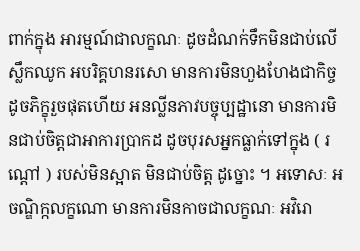ពាក់ក្នុង អារម្មណ៍ជាលក្ខណៈ ដូចដំណក់ទឹកមិនជាប់លើស្លឹកឈូក អបរិគ្គហនរសោ មានការមិនហួងហែងជាកិច្ច ដូចភិក្ខុរួចផុតហើយ អនល្លីនភាវបច្ចុប្បដ្ឋានោ មានការមិនជាប់ចិត្តជាអាការប្រាកដ ដូចបុរសអ្នកធ្លាក់ទៅក្នុង ( រណ្តៅ ) របស់មិនស្អាត មិនជាប់ចិត្ត ដូច្នោះ ។ អទោសៈ អចណ្ឌិក្កលក្ខណោ មានការមិនកាចជាលក្ខណៈ អវិរោ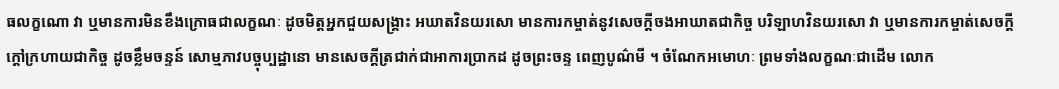ធលក្ខណោ វា ឬមានការមិនខឹងក្រោធជាលក្ខណៈ ដូចមិត្តអ្នកជួយសង្គ្រាះ អឃាតវិនយរសោ មានការកម្ចាត់នូវសេចក្តីចងអាឃាតជាកិច្ច បរិឡាហវិនយរសោ វា ឬមានការកម្ចាត់សេចក្តីក្តៅក្រហាយជាកិច្ច ដូចខ្លឹមចន្ទន៍ សោម្មភាវបច្ចុប្បដ្ឋានោ មានសេចក្តីត្រជាក់ជាអាការប្រាកដ ដូចព្រះចន្ទ ពេញបូណ៌មី ។ ចំណែកអមោហៈ ព្រមទាំងលក្ខណៈជាដើម លោក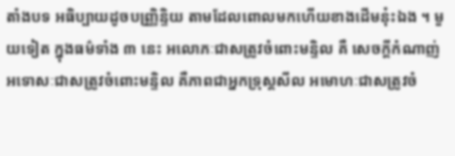តាំងបទ អធិប្បាយដូចបញ្ញ្រិន្ទិយ តាមដែលពោលមកហើយខាងដើមនុ៎ះឯង ។ មួយទៀត ក្នុងធម៌ទាំង ៣ នេះ អលោភៈជាសត្រូវចំពោះមន្ទិល គឺ សេចក្តីកំណាញ់ អទោសៈជាសត្រូវចំពោះមន្ទិល គឺភាពជាអ្នកទ្រុស្តសីល អមោហៈជាសត្រូវចំ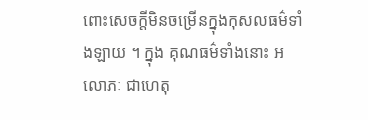ពោះសេចក្តីមិនចម្រើនក្នុងកុសលធម៌ទាំងឡាយ ។ ក្នុង គុណធម៌ទាំងនោះ អលោភៈ ជាហេតុ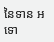នៃទាន អទោ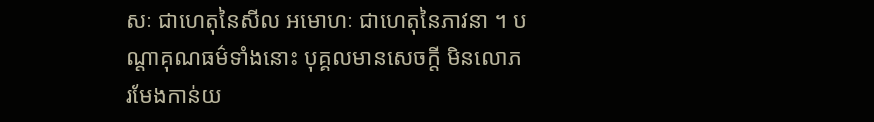សៈ ជាហេតុនៃសីល អមោហៈ ជាហេតុនៃភាវនា ។ បណ្តាគុណធម៌ទាំងនោះ បុគ្គលមានសេចក្តី មិនលោភ រមែងកាន់យ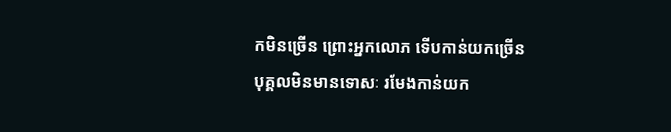កមិនច្រើន ព្រោះអ្នកលោភ ទើបកាន់យកច្រើន បុគ្គលមិនមានទោសៈ រមែងកាន់យក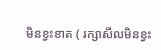មិនខ្វះខាត ( រក្សាសីលមិនខ្វះ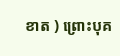ខាត ) ព្រោះបុគ